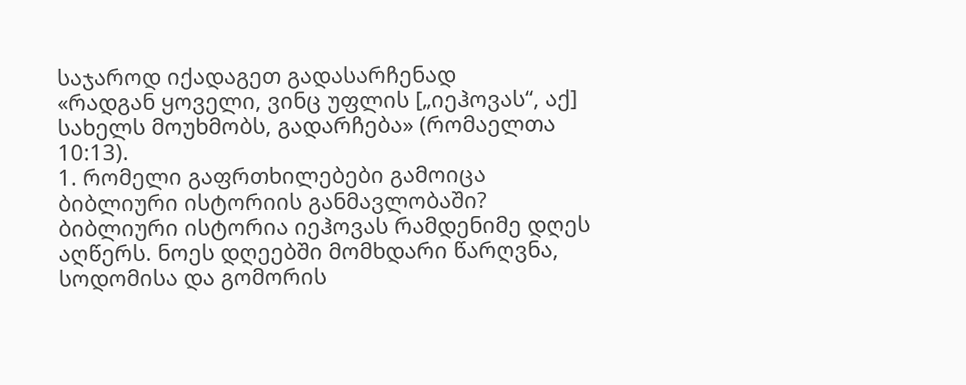საჯაროდ იქადაგეთ გადასარჩენად
«რადგან ყოველი, ვინც უფლის [„იეჰოვას“, აქ] სახელს მოუხმობს, გადარჩება» (რომაელთა 10:13).
1. რომელი გაფრთხილებები გამოიცა ბიბლიური ისტორიის განმავლობაში?
ბიბლიური ისტორია იეჰოვას რამდენიმე დღეს აღწერს. ნოეს დღეებში მომხდარი წარღვნა, სოდომისა და გომორის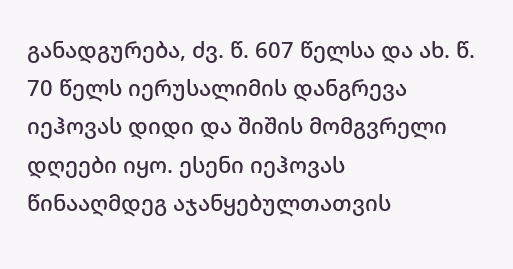განადგურება, ძვ. წ. 607 წელსა და ახ. წ. 70 წელს იერუსალიმის დანგრევა იეჰოვას დიდი და შიშის მომგვრელი დღეები იყო. ესენი იეჰოვას წინააღმდეგ აჯანყებულთათვის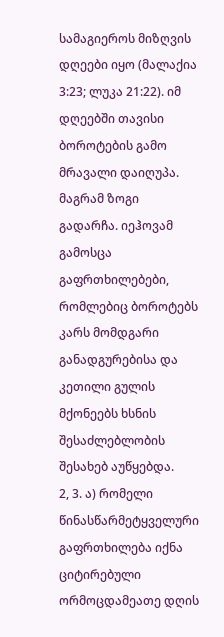სამაგიეროს მიზღვის დღეები იყო (მალაქია 3:23; ლუკა 21:22). იმ დღეებში თავისი ბოროტების გამო მრავალი დაიღუპა. მაგრამ ზოგი გადარჩა. იეჰოვამ გამოსცა გაფრთხილებები, რომლებიც ბოროტებს კარს მომდგარი განადგურებისა და კეთილი გულის მქონეებს ხსნის შესაძლებლობის შესახებ აუწყებდა.
2, 3. ა) რომელი წინასწარმეტყველური გაფრთხილება იქნა ციტირებული ორმოცდამეათე დღის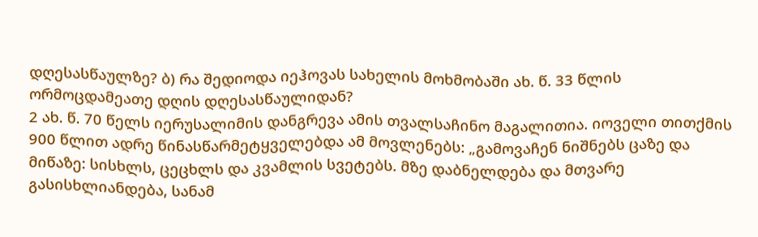დღესასწაულზე? ბ) რა შედიოდა იეჰოვას სახელის მოხმობაში ახ. წ. 33 წლის ორმოცდამეათე დღის დღესასწაულიდან?
2 ახ. წ. 70 წელს იერუსალიმის დანგრევა ამის თვალსაჩინო მაგალითია. იოველი თითქმის 900 წლით ადრე წინასწარმეტყველებდა ამ მოვლენებს: „გამოვაჩენ ნიშნებს ცაზე და მიწაზე: სისხლს, ცეცხლს და კვამლის სვეტებს. მზე დაბნელდება და მთვარე გასისხლიანდება, სანამ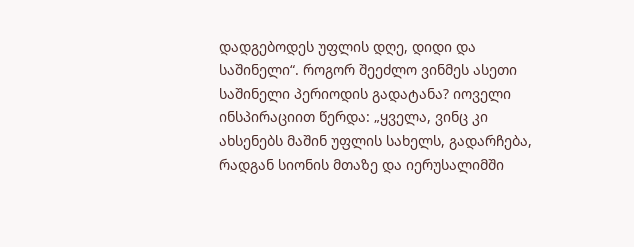დადგებოდეს უფლის დღე, დიდი და საშინელი“. როგორ შეეძლო ვინმეს ასეთი საშინელი პერიოდის გადატანა? იოველი ინსპირაციით წერდა: „ყველა, ვინც კი ახსენებს მაშინ უფლის სახელს, გადარჩება, რადგან სიონის მთაზე და იერუსალიმში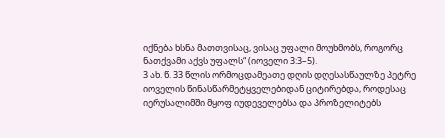იქნება ხსნა მათთვისაც, ვისაც უფალი მოუხმობს, როგორც ნათქვამი აქვს უფალს“ (იოველი 3:3–5).
3 ახ. წ. 33 წლის ორმოცდამეათე დღის დღესასწაულზე პეტრე იოველის წინასწარმეტყველებიდან ციტირებდა, როდესაც იერუსალიმში მყოფ იუდეველებსა და პროზელიტებს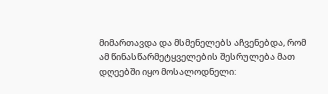მიმართავდა და მსმენელებს აჩვენებდა, რომ ამ წინასწარმეტყველების შესრულება მათ დღეებში იყო მოსალოდნელი: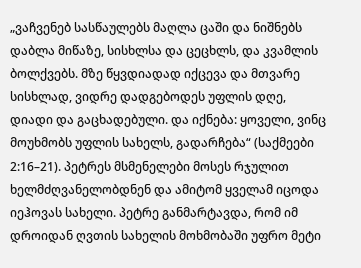„ვაჩვენებ სასწაულებს მაღლა ცაში და ნიშნებს დაბლა მიწაზე, სისხლსა და ცეცხლს, და კვამლის ბოლქვებს. მზე წყვდიადად იქცევა და მთვარე სისხლად, ვიდრე დადგებოდეს უფლის დღე, დიადი და გაცხადებული. და იქნება: ყოველი, ვინც მოუხმობს უფლის სახელს, გადარჩება“ (საქმეები 2:16–21). პეტრეს მსმენელები მოსეს რჯულით ხელმძღვანელობდნენ და ამიტომ ყველამ იცოდა იეჰოვას სახელი. პეტრე განმარტავდა, რომ იმ დროიდან ღვთის სახელის მოხმობაში უფრო მეტი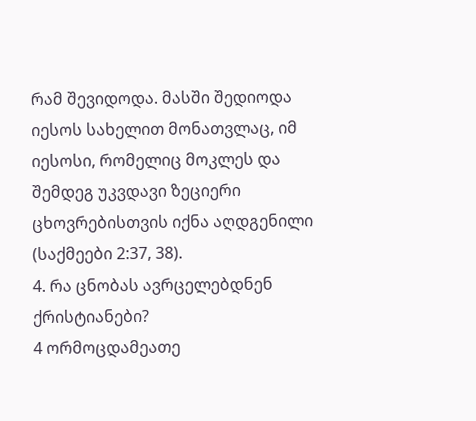რამ შევიდოდა. მასში შედიოდა იესოს სახელით მონათვლაც, იმ იესოსი, რომელიც მოკლეს და შემდეგ უკვდავი ზეციერი ცხოვრებისთვის იქნა აღდგენილი (საქმეები 2:37, 38).
4. რა ცნობას ავრცელებდნენ ქრისტიანები?
4 ორმოცდამეათე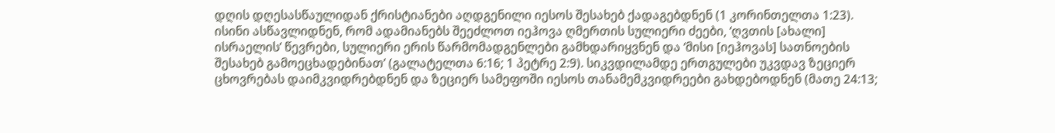დღის დღესასწაულიდან ქრისტიანები აღდგენილი იესოს შესახებ ქადაგებდნენ (1 კორინთელთა 1:23). ისინი ასწავლიდნენ, რომ ადამიანებს შეეძლოთ იეჰოვა ღმერთის სულიერი ძეები, ‘ღვთის [ახალი] ისრაელის’ წევრები, სულიერი ერის წარმომადგენლები გამხდარიყვნენ და ‘მისი [იეჰოვას] სათნოების შესახებ გამოეცხადებინათ’ (გალატელთა 6:16; 1 პეტრე 2:9). სიკვდილამდე ერთგულები უკვდავ ზეციერ ცხოვრებას დაიმკვიდრებდნენ და ზეციერ სამეფოში იესოს თანამემკვიდრეები გახდებოდნენ (მათე 24:13;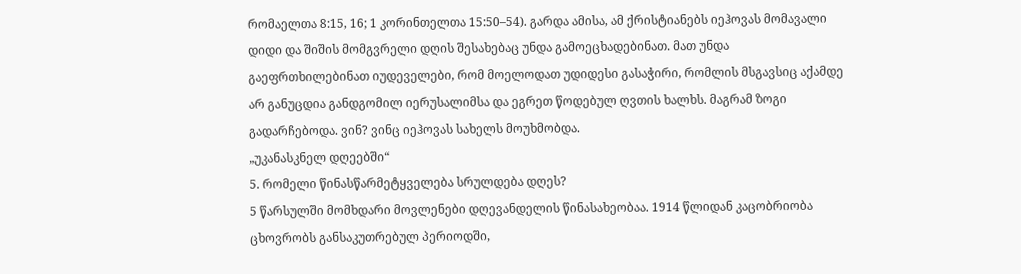რომაელთა 8:15, 16; 1 კორინთელთა 15:50–54). გარდა ამისა, ამ ქრისტიანებს იეჰოვას მომავალი დიდი და შიშის მომგვრელი დღის შესახებაც უნდა გამოეცხადებინათ. მათ უნდა გაეფრთხილებინათ იუდეველები, რომ მოელოდათ უდიდესი გასაჭირი, რომლის მსგავსიც აქამდე არ განუცდია განდგომილ იერუსალიმსა და ეგრეთ წოდებულ ღვთის ხალხს. მაგრამ ზოგი გადარჩებოდა. ვინ? ვინც იეჰოვას სახელს მოუხმობდა.
„უკანასკნელ დღეებში“
5. რომელი წინასწარმეტყველება სრულდება დღეს?
5 წარსულში მომხდარი მოვლენები დღევანდელის წინასახეობაა. 1914 წლიდან კაცობრიობა ცხოვრობს განსაკუთრებულ პერიოდში,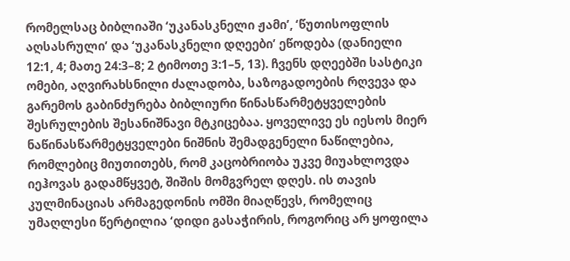რომელსაც ბიბლიაში ‘უკანასკნელი ჟამი’, ‘წუთისოფლის აღსასრული’ და ‘უკანასკნელი დღეები’ ეწოდება (დანიელი 12:1, 4; მათე 24:3–8; 2 ტიმოთე 3:1–5, 13). ჩვენს დღეებში სასტიკი ომები, აღვირახსნილი ძალადობა, საზოგადოების რღვევა და გარემოს გაბინძურება ბიბლიური წინასწარმეტყველების შესრულების შესანიშნავი მტკიცებაა. ყოველივე ეს იესოს მიერ ნაწინასწარმეტყველები ნიშნის შემადგენელი ნაწილებია, რომლებიც მიუთითებს, რომ კაცობრიობა უკვე მიუახლოვდა იეჰოვას გადამწყვეტ, შიშის მომგვრელ დღეს. ის თავის კულმინაციას არმაგედონის ომში მიაღწევს, რომელიც უმაღლესი წერტილია ‘დიდი გასაჭირის, როგორიც არ ყოფილა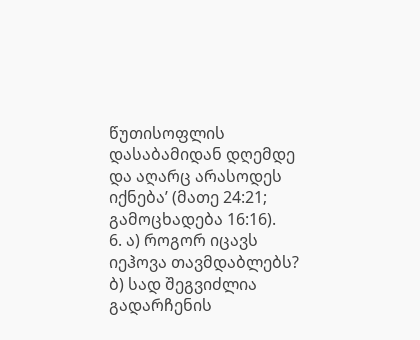წუთისოფლის დასაბამიდან დღემდე და აღარც არასოდეს იქნება’ (მათე 24:21; გამოცხადება 16:16).
6. ა) როგორ იცავს იეჰოვა თავმდაბლებს? ბ) სად შეგვიძლია გადარჩენის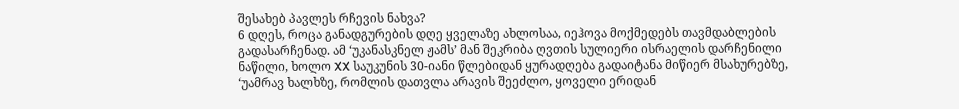შესახებ პავლეს რჩევის ნახვა?
6 დღეს, როცა განადგურების დღე ყველაზე ახლოსაა, იეჰოვა მოქმედებს თავმდაბლების გადასარჩენად. ამ ‘უკანასკნელ ჟამს’ მან შეკრიბა ღვთის სულიერი ისრაელის დარჩენილი ნაწილი, ხოლო XX საუკუნის 30-იანი წლებიდან ყურადღება გადაიტანა მიწიერ მსახურებზე, ‘უამრავ ხალხზე, რომლის დათვლა არავის შეეძლო, ყოველი ერიდან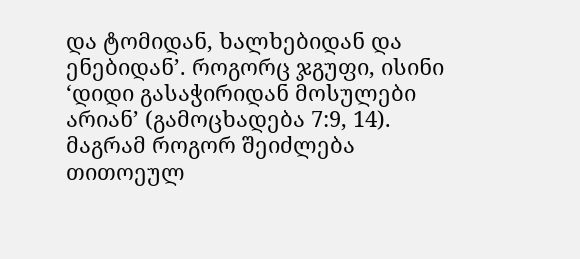და ტომიდან, ხალხებიდან და ენებიდან’. როგორც ჯგუფი, ისინი ‘დიდი გასაჭირიდან მოსულები არიან’ (გამოცხადება 7:9, 14). მაგრამ როგორ შეიძლება თითოეულ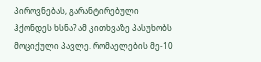პიროვნებას, გარანტირებული ჰქონდეს ხსნა? ამ კითხვაზე პასუხობს მოციქული პავლე. რომაელების მე-10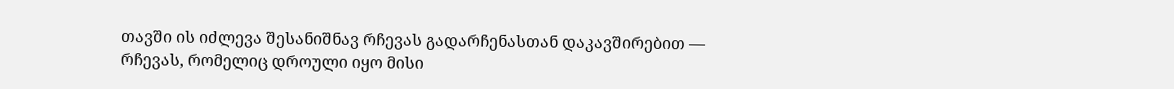თავში ის იძლევა შესანიშნავ რჩევას გადარჩენასთან დაკავშირებით — რჩევას, რომელიც დროული იყო მისი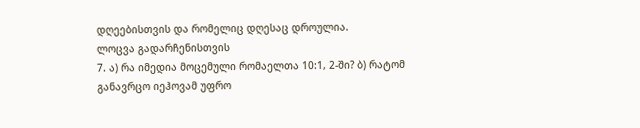დღეებისთვის და რომელიც დღესაც დროულია.
ლოცვა გადარჩენისთვის
7. ა) რა იმედია მოცემული რომაელთა 10:1, 2-ში? ბ) რატომ განავრცო იეჰოვამ უფრო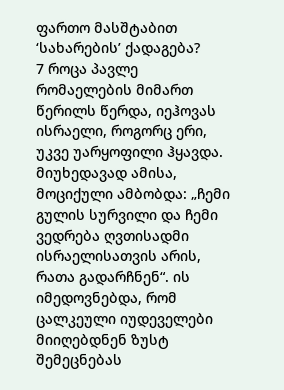ფართო მასშტაბით ‘სახარების’ ქადაგება?
7 როცა პავლე რომაელების მიმართ წერილს წერდა, იეჰოვას ისრაელი, როგორც ერი, უკვე უარყოფილი ჰყავდა. მიუხედავად ამისა, მოციქული ამბობდა: „ჩემი გულის სურვილი და ჩემი ვედრება ღვთისადმი ისრაელისათვის არის, რათა გადარჩნენ“. ის იმედოვნებდა, რომ ცალკეული იუდეველები მიიღებდნენ ზუსტ შემეცნებას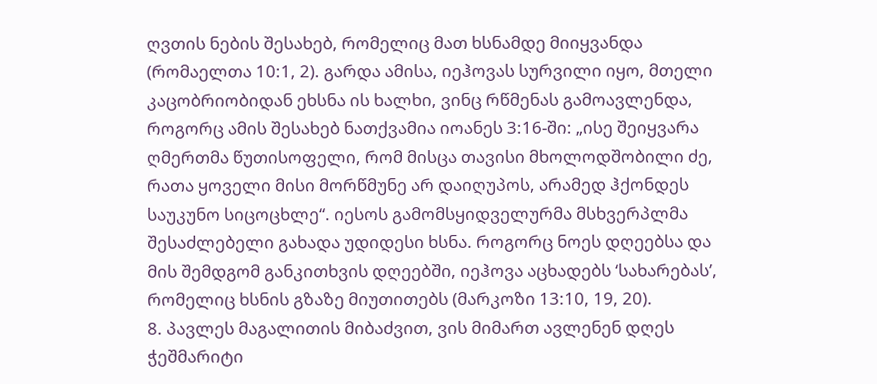ღვთის ნების შესახებ, რომელიც მათ ხსნამდე მიიყვანდა (რომაელთა 10:1, 2). გარდა ამისა, იეჰოვას სურვილი იყო, მთელი კაცობრიობიდან ეხსნა ის ხალხი, ვინც რწმენას გამოავლენდა, როგორც ამის შესახებ ნათქვამია იოანეს 3:16-ში: „ისე შეიყვარა ღმერთმა წუთისოფელი, რომ მისცა თავისი მხოლოდშობილი ძე, რათა ყოველი მისი მორწმუნე არ დაიღუპოს, არამედ ჰქონდეს საუკუნო სიცოცხლე“. იესოს გამომსყიდველურმა მსხვერპლმა შესაძლებელი გახადა უდიდესი ხსნა. როგორც ნოეს დღეებსა და მის შემდგომ განკითხვის დღეებში, იეჰოვა აცხადებს ‘სახარებას’, რომელიც ხსნის გზაზე მიუთითებს (მარკოზი 13:10, 19, 20).
8. პავლეს მაგალითის მიბაძვით, ვის მიმართ ავლენენ დღეს ჭეშმარიტი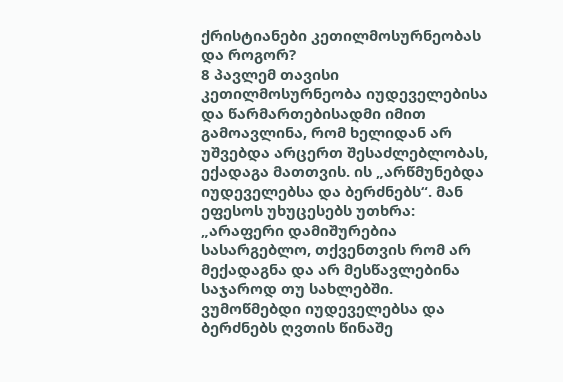ქრისტიანები კეთილმოსურნეობას და როგორ?
8 პავლემ თავისი კეთილმოსურნეობა იუდეველებისა და წარმართებისადმი იმით გამოავლინა, რომ ხელიდან არ უშვებდა არცერთ შესაძლებლობას, ექადაგა მათთვის. ის „არწმუნებდა იუდეველებსა და ბერძნებს“. მან ეფესოს უხუცესებს უთხრა: „არაფერი დამიშურებია სასარგებლო, თქვენთვის რომ არ მექადაგნა და არ მესწავლებინა საჯაროდ თუ სახლებში. ვუმოწმებდი იუდეველებსა და ბერძნებს ღვთის წინაშე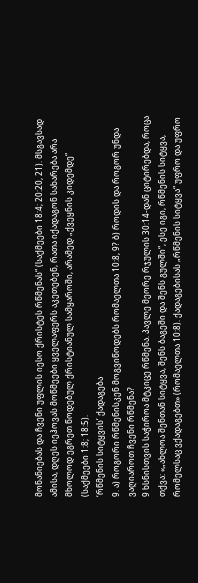მონანიებას და ჩვენი უფლის იესო ქრისტეს რწმენას“ (საქმეები 18:4; 20:20, 21). მსგავსად ამისა, დღეს იეჰოვას მოწმეები ყველაფერს აკეთებენ, რათა იქადაგონ სახარება არა მხოლოდ ეგრეთ წოდებულ ქრისტიანულ სამყაროში, არამედ „ქვეყნის კიდემდე“ (საქმეები 1:8; 18:5).
‘რწმენის სიტყვის’ ქადაგება
9. ა) როგორი რწმენისკენ მოგვიწოდებს რომაელთა 10:8, 9? ბ) როდის და როგორ უნდა ვაღიაროთ ჩვენი რწმენა?
9 ხსნისთვის საჭიროა მტკიცე რწმენა. პავლე მეორე რჯულის 30:14-დან ციტირებდა, როცა თქვა: «„ახლოა შენთან სიტყვა, შენს ბაგეში და შენს გულში“, ესე იგი, რწმენის სიტყვა, რომელსაც ვქადაგებთ» (რომაელთა 10:8). ქადაგებისას „რწმენის სიტყვა“ უფრო და უფრო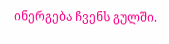ინერგება ჩვენს გულში.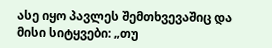ასე იყო პავლეს შემთხვევაშიც და მისი სიტყვები: „თუ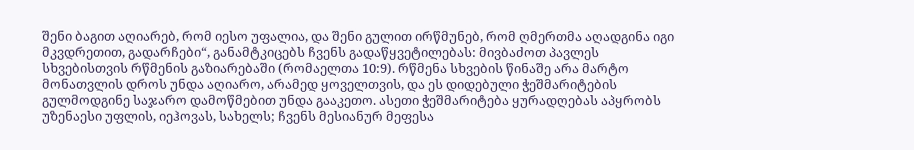შენი ბაგით აღიარებ, რომ იესო უფალია, და შენი გულით ირწმუნებ, რომ ღმერთმა აღადგინა იგი მკვდრეთით, გადარჩები“, განამტკიცებს ჩვენს გადაწყვეტილებას: მივბაძოთ პავლეს სხვებისთვის რწმენის გაზიარებაში (რომაელთა 10:9). რწმენა სხვების წინაშე არა მარტო მონათვლის დროს უნდა აღიარო, არამედ ყოველთვის, და ეს დიდებული ჭეშმარიტების გულმოდგინე საჯარო დამოწმებით უნდა გააკეთო. ასეთი ჭეშმარიტება ყურადღებას აპყრობს უზენაესი უფლის, იეჰოვას, სახელს; ჩვენს მესიანურ მეფესა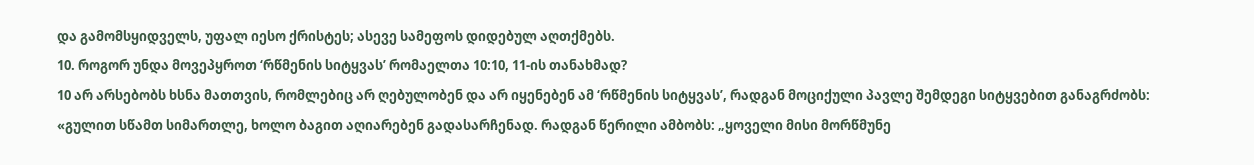და გამომსყიდველს, უფალ იესო ქრისტეს; ასევე სამეფოს დიდებულ აღთქმებს.
10. როგორ უნდა მოვეპყროთ ‘რწმენის სიტყვას’ რომაელთა 10:10, 11-ის თანახმად?
10 არ არსებობს ხსნა მათთვის, რომლებიც არ ღებულობენ და არ იყენებენ ამ ‘რწმენის სიტყვას’, რადგან მოციქული პავლე შემდეგი სიტყვებით განაგრძობს: «გულით სწამთ სიმართლე, ხოლო ბაგით აღიარებენ გადასარჩენად. რადგან წერილი ამბობს: „ყოველი მისი მორწმუნე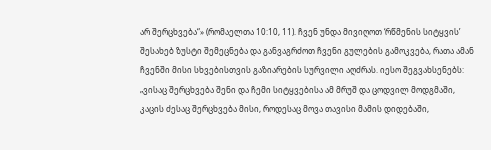არ შერცხვება“» (რომაელთა 10:10, 11). ჩვენ უნდა მივიღოთ ‘რწმენის სიტყვის’ შესახებ ზუსტი შემეცნება და განვაგრძოთ ჩვენი გულების გამოკვება, რათა ამან ჩვენში მისი სხვებისთვის გაზიარების სურვილი აღძრას. იესო შეგვახსენებს: „ვისაც შერცხვება შენი და ჩემი სიტყვებისა ამ მრუშ და ცოდვილ მოდგმაში, კაცის ძესაც შერცხვება მისი, როდესაც მოვა თავისი მამის დიდებაში,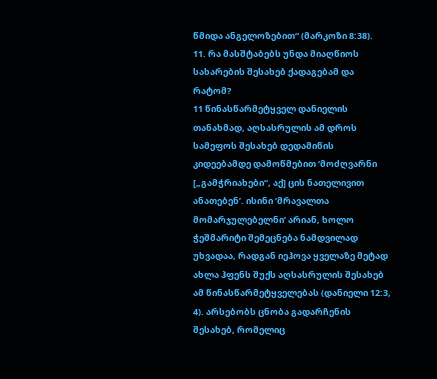წმიდა ანგელოზებით“ (მარკოზი 8:38).
11. რა მასშტაბებს უნდა მიაღწიოს სახარების შესახებ ქადაგებამ და რატომ?
11 წინასწარმეტყველ დანიელის თანახმად, აღსასრულის ამ დროს სამეფოს შესახებ დედამიწის კიდეებამდე დამოწმებით ‘მოძღვარნი [„გამჭრიახები“, აქ] ცის ნათელივით ანათებენ’. ისინი ‘მრავალთა მომარჯულებელნი’ არიან, ხოლო ჭეშმარიტი შემეცნება ნამდვილად უხვადაა, რადგან იეჰოვა ყველაზე მეტად ახლა ჰფენს შუქს აღსასრულის შესახებ ამ წინასწარმეტყველებას (დანიელი 12:3, 4). არსებობს ცნობა გადარჩენის შესახებ, რომელიც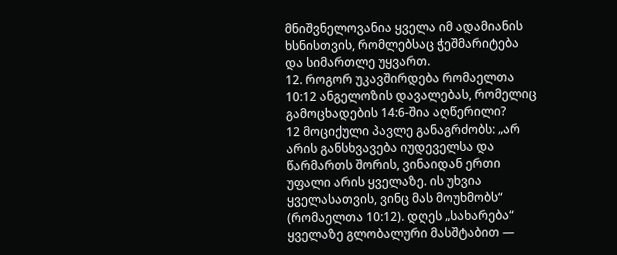მნიშვნელოვანია ყველა იმ ადამიანის ხსნისთვის, რომლებსაც ჭეშმარიტება და სიმართლე უყვართ.
12. როგორ უკავშირდება რომაელთა 10:12 ანგელოზის დავალებას, რომელიც გამოცხადების 14:6-შია აღწერილი?
12 მოციქული პავლე განაგრძობს: „არ არის განსხვავება იუდეველსა და წარმართს შორის, ვინაიდან ერთი უფალი არის ყველაზე. ის უხვია ყველასათვის, ვინც მას მოუხმობს“ (რომაელთა 10:12). დღეს „სახარება“ ყველაზე გლობალური მასშტაბით —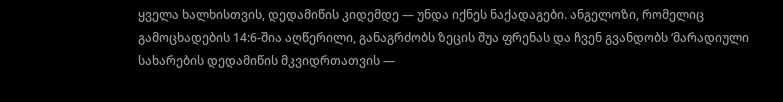ყველა ხალხისთვის, დედამიწის კიდემდე — უნდა იქნეს ნაქადაგები. ანგელოზი, რომელიც გამოცხადების 14:6-შია აღწერილი, განაგრძობს ზეცის შუა ფრენას და ჩვენ გვანდობს ‘მარადიული სახარების დედამიწის მკვიდრთათვის —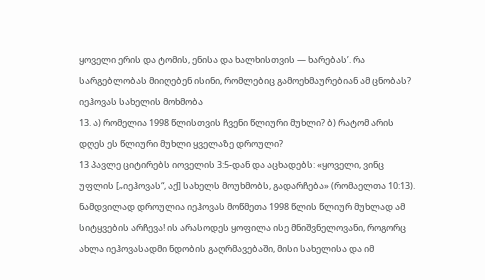ყოველი ერის და ტომის, ენისა და ხალხისთვის — ხარებას’. რა სარგებლობას მიიღებენ ისინი, რომლებიც გამოეხმაურებიან ამ ცნობას?
იეჰოვას სახელის მოხმობა
13. ა) რომელია 1998 წლისთვის ჩვენი წლიური მუხლი? ბ) რატომ არის დღეს ეს წლიური მუხლი ყველაზე დროული?
13 პავლე ციტირებს იოველის 3:5-დან და აცხადებს: «ყოველი, ვინც უფლის [„იეჰოვას“, აქ] სახელს მოუხმობს, გადარჩება» (რომაელთა 10:13). ნამდვილად დროულია იეჰოვას მოწმეთა 1998 წლის წლიურ მუხლად ამ სიტყვების არჩევა! ის არასოდეს ყოფილა ისე მნიშვნელოვანი, როგორც ახლა იეჰოვასადმი ნდობის გაღრმავებაში, მისი სახელისა და იმ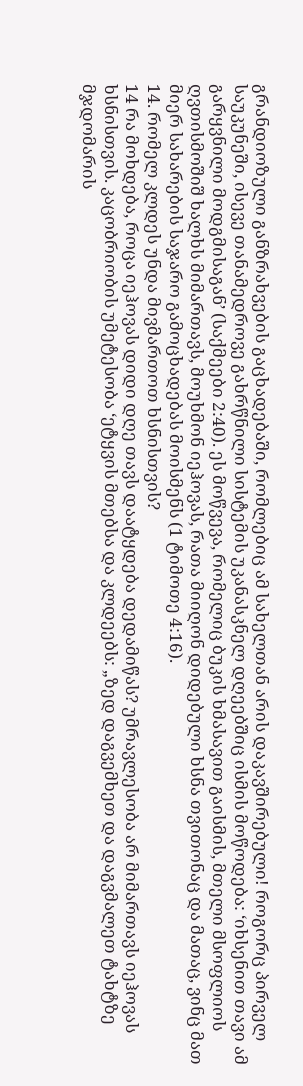გრანდიოზული განზრახვების გაცხადებაში, რომლებიც ამ სახელთან არის დაკავშირებული! როგორც პირველ საუკუნეში, ისევე თანამედროვე გახრწნილი სისტემის უკანასკნელ დღეებშიც ისმის მოწოდება: ‘იხსენით თავი ამ გარყვნილი მოდგმისაგან’ (საქმეები 2:40). ეს მოწვევა, რომელიც ბუკის ხმასავით გაისმის, მთელი მსოფლიოს ღვთისმოშიშ ხალხს მიმართავს, მოუხმონ იეჰოვას, რათა მიიღონ დიდებული ხსნა თვითონაც და მათაც, ვინც მათ მიერ სახარების საჯარო გამოცხადებას მოისმენს (1 ტიმოთე 4:16).
14. რომელ კლდეს უნდა მივმართოთ ხსნისთვის?
14 რა მოხდება, როცა იეჰოვას დიდი დღე თავს დაატყდება დედამიწას? უმრავლესობა არ მიმართავს იეჰოვას ხსნისთვის. კაცობრიობის უმეტესობა ‘ეტყვის მთებსა და კლდეებს: „ზედ დაგვემხეთ და დაგვმალეთ ტახტზე მჯდომარის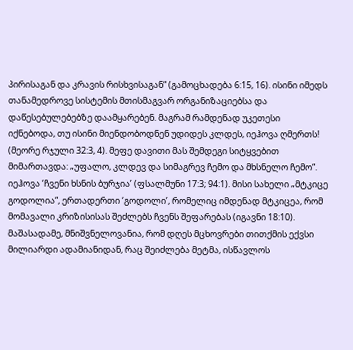პირისაგან და კრავის რისხვისაგან“ (გამოცხადება 6:15, 16). ისინი იმედს თანამედროვე სისტემის მთისმაგვარ ორგანიზაციებსა და დაწესებულებებზე დაამყარებენ. მაგრამ რამდენად უკეთესი იქნებოდა, თუ ისინი მიენდობოდნენ უდიდეს კლდეს, იეჰოვა ღმერთს! (მეორე რჯული 32:3, 4). მეფე დავითი მას შემდეგი სიტყვებით მიმართავდა: „უფალო, კლდევ და სიმაგრევ ჩემო და მხსნელო ჩემო“. იეჰოვა ‘ჩვენი ხსნის ბურჯია’ (ფსალმუნი 17:3; 94:1). მისი სახელი „მტკიცე გოდოლია“, ერთადერთი ‘გოდოლი’, რომელიც იმდენად მტკიცეა, რომ მომავალი კრიზისისას შეძლებს ჩვენს შეფარებას (იგავნი 18:10). მაშასადამე, მნიშვნელოვანია, რომ დღეს მცხოვრები თითქმის ექვსი მილიარდი ადამიანიდან, რაც შეიძლება მეტმა, ისწავლოს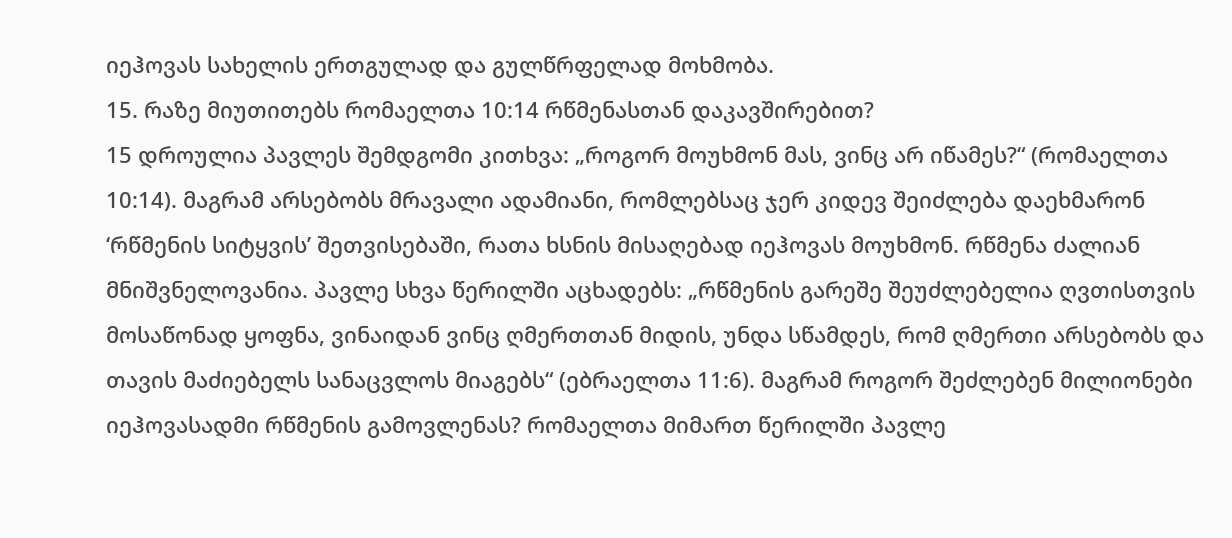იეჰოვას სახელის ერთგულად და გულწრფელად მოხმობა.
15. რაზე მიუთითებს რომაელთა 10:14 რწმენასთან დაკავშირებით?
15 დროულია პავლეს შემდგომი კითხვა: „როგორ მოუხმონ მას, ვინც არ იწამეს?“ (რომაელთა 10:14). მაგრამ არსებობს მრავალი ადამიანი, რომლებსაც ჯერ კიდევ შეიძლება დაეხმარონ ‘რწმენის სიტყვის’ შეთვისებაში, რათა ხსნის მისაღებად იეჰოვას მოუხმონ. რწმენა ძალიან მნიშვნელოვანია. პავლე სხვა წერილში აცხადებს: „რწმენის გარეშე შეუძლებელია ღვთისთვის მოსაწონად ყოფნა, ვინაიდან ვინც ღმერთთან მიდის, უნდა სწამდეს, რომ ღმერთი არსებობს და თავის მაძიებელს სანაცვლოს მიაგებს“ (ებრაელთა 11:6). მაგრამ როგორ შეძლებენ მილიონები იეჰოვასადმი რწმენის გამოვლენას? რომაელთა მიმართ წერილში პავლე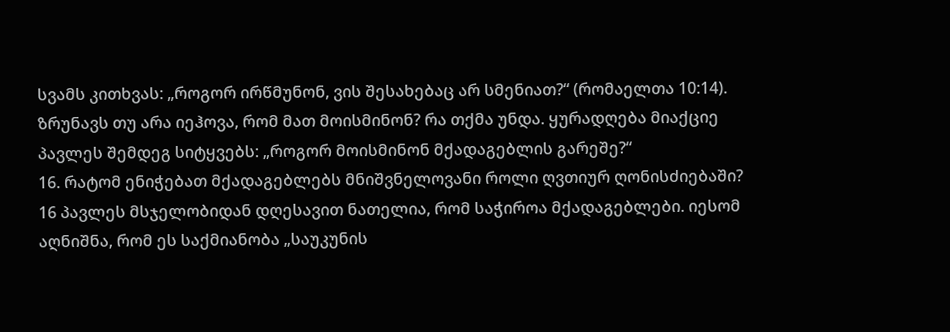სვამს კითხვას: „როგორ ირწმუნონ, ვის შესახებაც არ სმენიათ?“ (რომაელთა 10:14). ზრუნავს თუ არა იეჰოვა, რომ მათ მოისმინონ? რა თქმა უნდა. ყურადღება მიაქციე პავლეს შემდეგ სიტყვებს: „როგორ მოისმინონ მქადაგებლის გარეშე?“
16. რატომ ენიჭებათ მქადაგებლებს მნიშვნელოვანი როლი ღვთიურ ღონისძიებაში?
16 პავლეს მსჯელობიდან დღესავით ნათელია, რომ საჭიროა მქადაგებლები. იესომ აღნიშნა, რომ ეს საქმიანობა „საუკუნის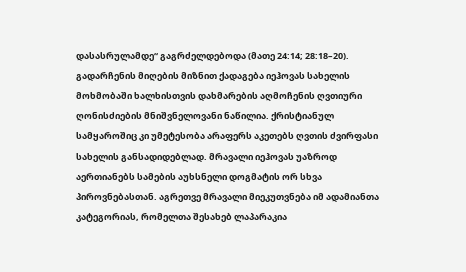დასასრულამდე“ გაგრძელდებოდა (მათე 24:14; 28:18–20). გადარჩენის მიღების მიზნით ქადაგება იეჰოვას სახელის მოხმობაში ხალხისთვის დახმარების აღმოჩენის ღვთიური ღონისძიების მნიშვნელოვანი ნაწილია. ქრისტიანულ სამყაროშიც კი უმეტესობა არაფერს აკეთებს ღვთის ძვირფასი სახელის განსადიდებლად. მრავალი იეჰოვას უაზროდ აერთიანებს სამების აუხსნელი დოგმატის ორ სხვა პიროვნებასთან. აგრეთვე მრავალი მიეკუთვნება იმ ადამიანთა კატეგორიას, რომელთა შესახებ ლაპარაკია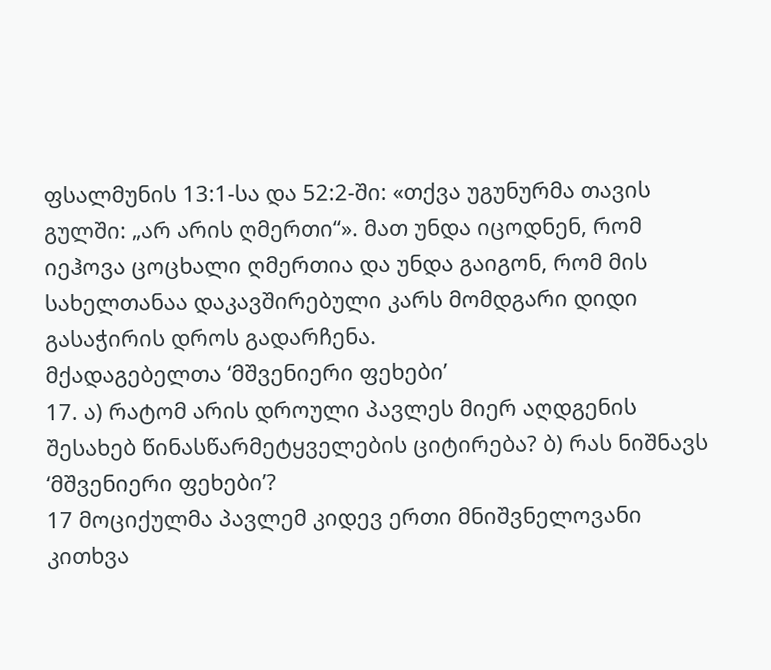ფსალმუნის 13:1-სა და 52:2-ში: «თქვა უგუნურმა თავის გულში: „არ არის ღმერთი“». მათ უნდა იცოდნენ, რომ იეჰოვა ცოცხალი ღმერთია და უნდა გაიგონ, რომ მის სახელთანაა დაკავშირებული კარს მომდგარი დიდი გასაჭირის დროს გადარჩენა.
მქადაგებელთა ‘მშვენიერი ფეხები’
17. ა) რატომ არის დროული პავლეს მიერ აღდგენის შესახებ წინასწარმეტყველების ციტირება? ბ) რას ნიშნავს ‘მშვენიერი ფეხები’?
17 მოციქულმა პავლემ კიდევ ერთი მნიშვნელოვანი კითხვა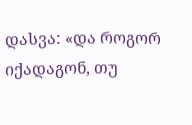დასვა: «და როგორ იქადაგონ, თუ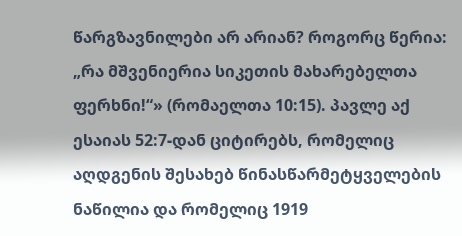წარგზავნილები არ არიან? როგორც წერია: „რა მშვენიერია სიკეთის მახარებელთა ფერხნი!“» (რომაელთა 10:15). პავლე აქ ესაიას 52:7-დან ციტირებს, რომელიც აღდგენის შესახებ წინასწარმეტყველების ნაწილია და რომელიც 1919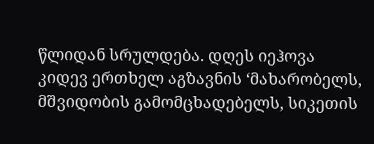წლიდან სრულდება. დღეს იეჰოვა კიდევ ერთხელ აგზავნის ‘მახარობელს, მშვიდობის გამომცხადებელს, სიკეთის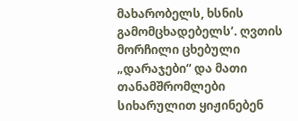მახარობელს, ხსნის გამომცხადებელს’. ღვთის მორჩილი ცხებული „დარაჯები“ და მათი თანამშრომლები სიხარულით ყიჟინებენ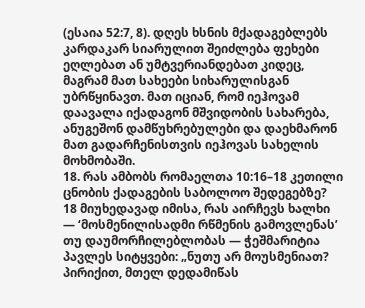(ესაია 52:7, 8). დღეს ხსნის მქადაგებლებს კარდაკარ სიარულით შეიძლება ფეხები ეღლებათ ან უმტვერიანდებათ კიდეც, მაგრამ მათ სახეები სიხარულისგან უბრწყინავთ. მათ იციან, რომ იეჰოვამ დაავალა იქადაგონ მშვიდობის სახარება, ანუგეშონ დამწუხრებულები და დაეხმარონ მათ გადარჩენისთვის იეჰოვას სახელის მოხმობაში.
18. რას ამბობს რომაელთა 10:16–18 კეთილი ცნობის ქადაგების საბოლოო შედეგებზე?
18 მიუხედავად იმისა, რას აირჩევს ხალხი — ‘მოსმენილისადმი რწმენის გამოვლენას’ თუ დაუმორჩილებლობას — ჭეშმარიტია პავლეს სიტყვები: „ნუთუ არ მოუსმენიათ? პირიქით, მთელ დედამიწას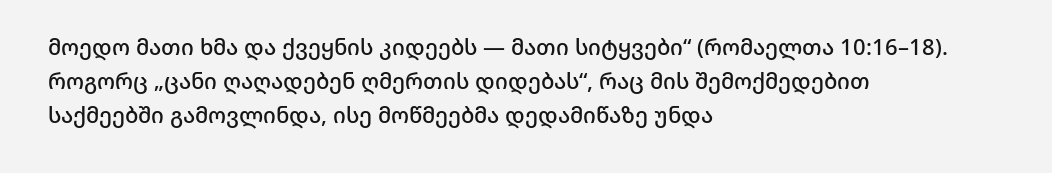მოედო მათი ხმა და ქვეყნის კიდეებს — მათი სიტყვები“ (რომაელთა 10:16–18). როგორც „ცანი ღაღადებენ ღმერთის დიდებას“, რაც მის შემოქმედებით საქმეებში გამოვლინდა, ისე მოწმეებმა დედამიწაზე უნდა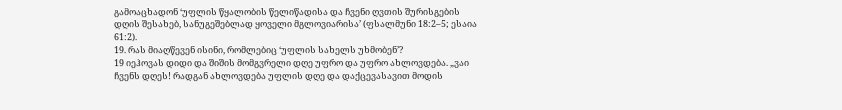გამოაცხადონ ‘უფლის წყალობის წელიწადისა და ჩვენი ღვთის შურისგების დღის შესახებ, სანუგეშებლად ყოველი მგლოვიარისა’ (ფსალმუნი 18:2–5; ესაია 61:2).
19. რას მიაღწევენ ისინი, რომლებიც ‘უფლის სახელს უხმობენ’?
19 იეჰოვას დიდი და შიშის მომგვრელი დღე უფრო და უფრო ახლოვდება. „ვაი ჩვენს დღეს! რადგან ახლოვდება უფლის დღე და დაქცევასავით მოდის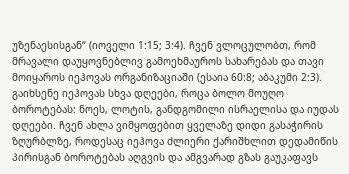უზენაესისგან“ (იოველი 1:15; 3:4). ჩვენ ვლოცულობთ, რომ მრავალი დაუყოვნებლივ გამოეხმაუროს სახარებას და თავი მოიყაროს იეჰოვას ორგანიზაციაში (ესაია 60:8; აბაკუმი 2:3). გაიხსენე იეჰოვას სხვა დღეები, როცა ბოლო მოუღო ბოროტებას: ნოეს, ლოტის, განდგომილი ისრაელისა და იუდას დღეები. ჩვენ ახლა ვიმყოფებით ყველაზე დიდი გასაჭირის ზღურბლზე, როდესაც იეჰოვა ძლიერი ქარიშხლით დედამიწის პირისგან ბოროტებას აღგვის და ამგვარად გზას გაუკაფავს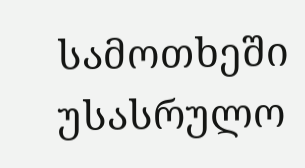სამოთხეში უსასრულო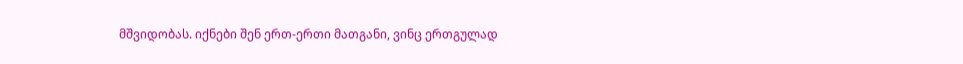მშვიდობას. იქნები შენ ერთ-ერთი მათგანი, ვინც ერთგულად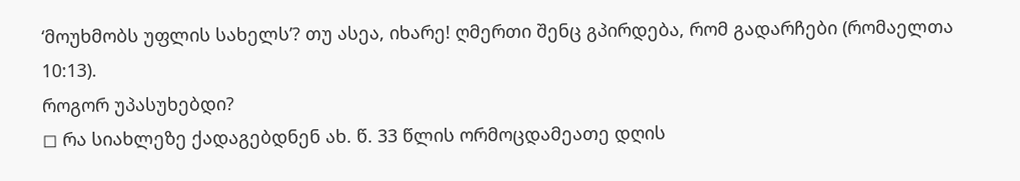‘მოუხმობს უფლის სახელს’? თუ ასეა, იხარე! ღმერთი შენც გპირდება, რომ გადარჩები (რომაელთა 10:13).
როგორ უპასუხებდი?
◻ რა სიახლეზე ქადაგებდნენ ახ. წ. 33 წლის ორმოცდამეათე დღის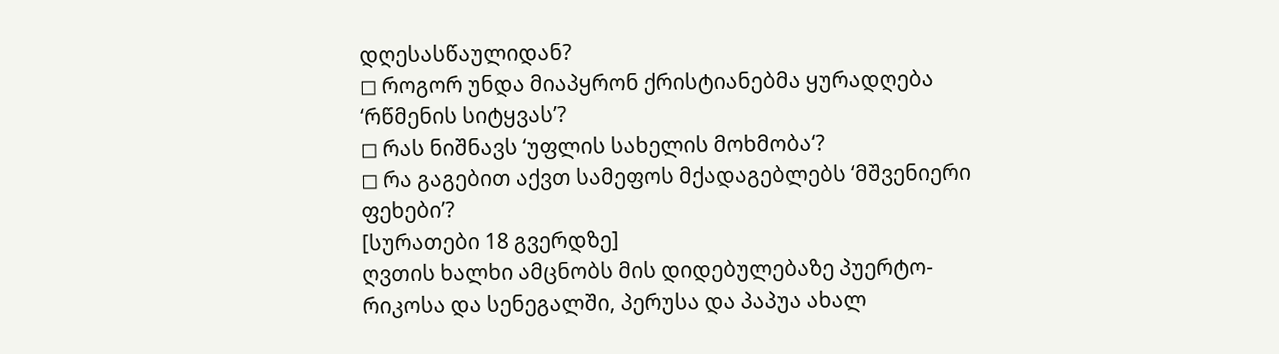დღესასწაულიდან?
◻ როგორ უნდა მიაპყრონ ქრისტიანებმა ყურადღება ‘რწმენის სიტყვას’?
◻ რას ნიშნავს ‘უფლის სახელის მოხმობა‘?
◻ რა გაგებით აქვთ სამეფოს მქადაგებლებს ‘მშვენიერი ფეხები’?
[სურათები 18 გვერდზე]
ღვთის ხალხი ამცნობს მის დიდებულებაზე პუერტო-რიკოსა და სენეგალში, პერუსა და პაპუა ახალ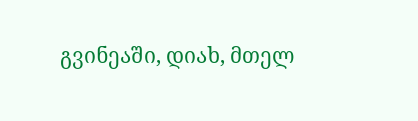გვინეაში, დიახ, მთელ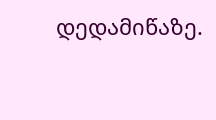დედამიწაზე.